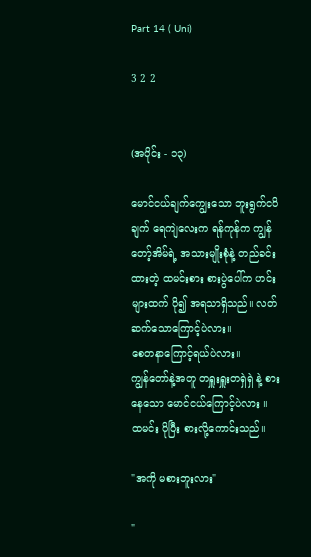Part 14 ( Uni)

3 2 2


(အပိုင်း - ၁၃)

မောင်ငယ်ချက်ကျွေးသော ဘူးရွက်ငပိချက် ရေကျဲလေးက ရန်ကုန်က ကျွန်တော့်အိမ်ရဲ့ အသားမျိုးစုံနဲ့ တည်ခင်းထားတဲ့ ထမင်းစား စားပွဲပေါ်က ဟင်းများထက် ပို၍ အရသာရှိသည်။ လတ်ဆက်သောကြောင့်ပဲလား။
စေတနာကြောင့်ရယ်ပဲလား။
ကျွန်တော်နဲ့အတူ တရှူးရှူးတရှဲရှဲ နဲ့ စားနေသော မောင်ငယ်ကြောင့်ပဲလား ။
ထမင်း ပိုပြီး စားလို့ကောင်းသည်။

"အကို မစားဘူးလား"

"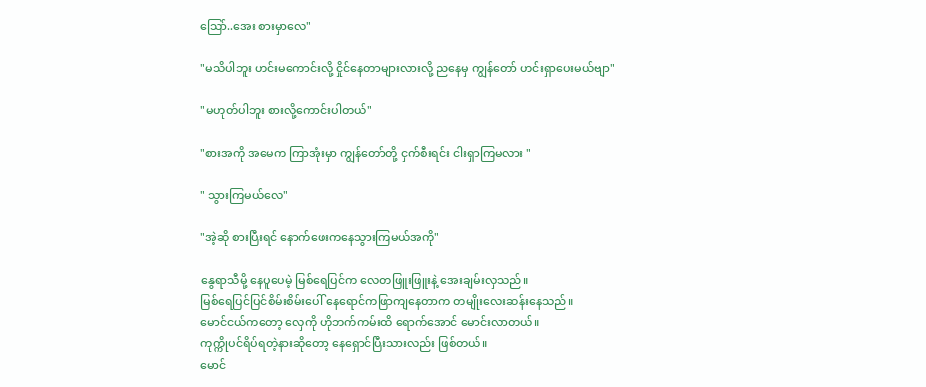သြော်..အေး စားမှာလေ"

"မသိပါဘူး ဟင်းမကောင်းလို့ ငှိုင်နေတာများလားလို့ ညနေမှ ကျွန်တော် ဟင်းရှာပေးမယ်ဗျာ"

"မဟုတ်ပါဘူး စားလို့ကောင်းပါတယ်"

"စားအကို အမေက ကြာအုံးမှာ ကျွန်တော်တို့ ငှက်စီးရင်း ငါးရှာကြမလား "

" သွားကြမယ်လေ"

"အဲ့ဆို စားပြီးရင် နောက်ဖေးကနေသွားကြမယ်အကို"

နွေရာသီမို့ နေပူပေမဲ့ မြစ်ရေပြင်က လေတဖြူးဖြူးနဲ့ အေးချမ်းလှသည်။
မြစ်ရေပြင်ပြင်စိမ်းစိမ်းပေါ် နေရောင်ကဖြာကျနေတာက တမျိုးလေးဆန်းနေသည်။
မောင်ငယ်ကတော့ လှေကို ဟိုဘက်ကမ်းထိ ရောက်အောင် မောင်းလာတယ်။
ကုက္ကိုပင်ရိပ်ရတဲ့နားဆိုတော့ နေရှောင်ပြီးသားလည်း ဖြစ်တယ်။
မောင်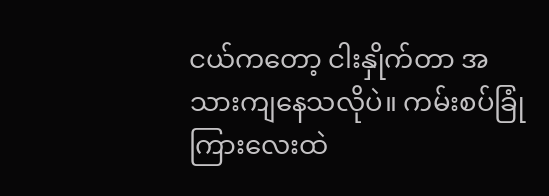ငယ်ကတော့ ငါးနှိုက်တာ အသားကျနေသလိုပဲ။ ကမ်းစပ်ခြုံကြားလေးထဲ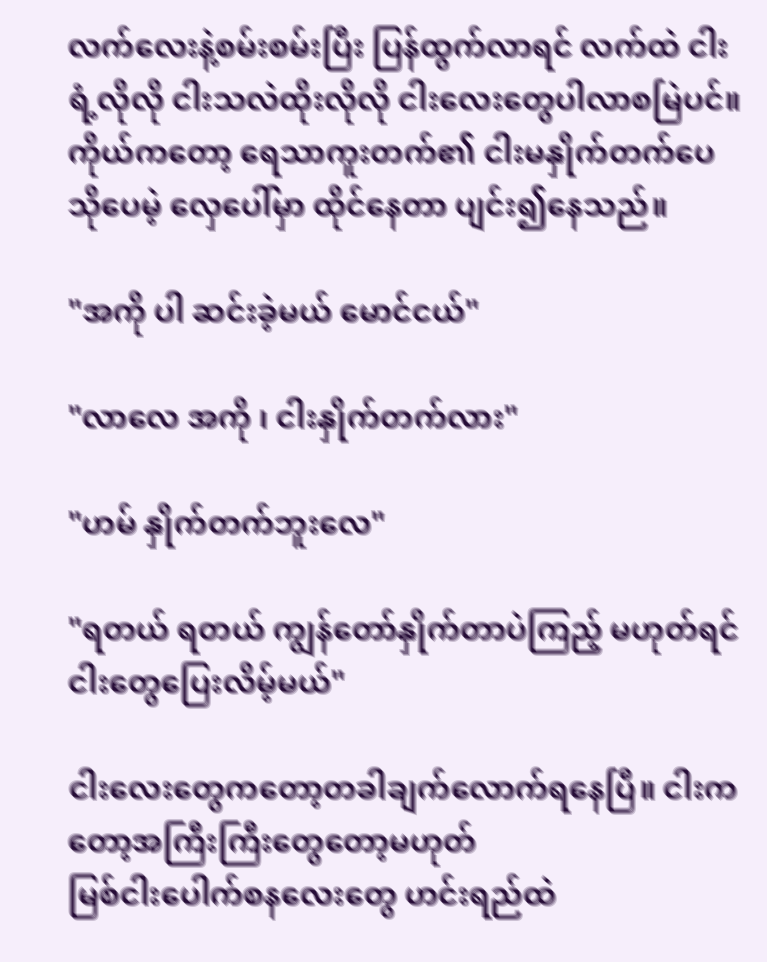လက်လေးနဲ့စမ်းစမ်းပြီး ပြန်ထွက်လာရင် လက်ထဲ ငါးရံ့လိုလို ငါးသလဲထိုးလိုလို ငါးလေးတွေပါလာစမြဲပင်။ ကိုယ်ကတော့ ရေသာကူးတက်၏ ငါးမနှိုက်တက်ပေ သိုပေမဲ့ လှေပေါ်မှာ ထိုင်နေတာ ပျင်း၍နေသည်။

"အကို ပါ ဆင်းခဲ့မယ် မောင်ငယ်"

"လာလေ အကို ၊ ငါးနှိုက်တက်လား"

"ဟမ် နှိုက်တက်ဘူးလေ"

"ရတယ် ရတယ် ကျွန်တော်နှိုက်တာပဲကြည့် မဟုတ်ရင် ငါးတွေပြေးလိမ့်မယ်"

ငါးလေးတွေကတော့တခါချက်လောက်ရနေပြီ။ ငါးကတော့အကြီးကြီးတွေတော့မဟုတ်
မြစ်ငါးပေါက်စနလေးတွေ ဟင်းရည်ထဲ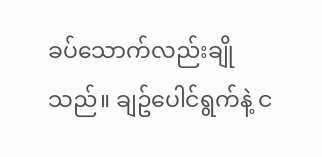ခပ်သောက်လည်းချိုသည်။ ချဥ်ပေါင်ရွက်နဲ့ င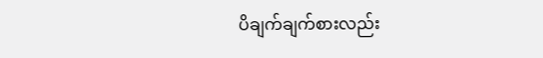ပိချက်ချက်စားလည်း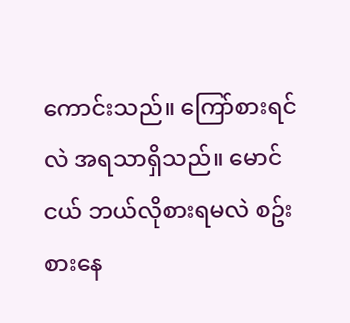ကောင်းသည်။ ကြော်စားရင်လဲ အရသာရှိသည်။ မောင်ငယ် ဘယ်လိုစားရမလဲ စဥ်းစားနေ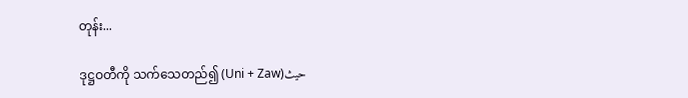တုန်း...

ဒုဋ္ဌဝတီကို သက်သေတည်၍ (Uni + Zaw)حيث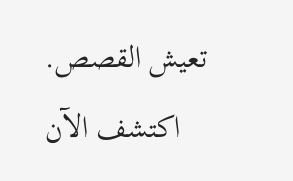تعيش القصص. اكتشف الآن